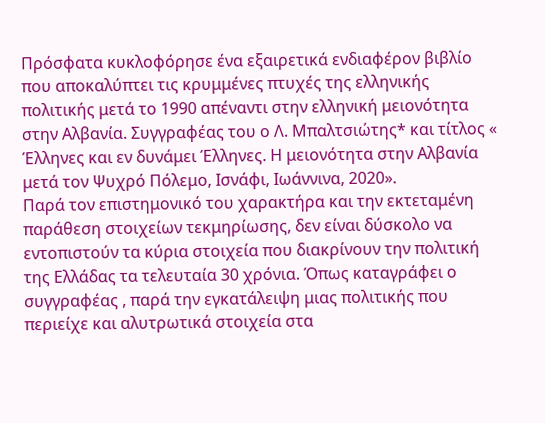Πρόσφατα κυκλοφόρησε ένα εξαιρετικά ενδιαφέρον βιβλίο που αποκαλύπτει τις κρυμμένες πτυχές της ελληνικής πολιτικής μετά το 1990 απέναντι στην ελληνική μειονότητα στην Αλβανία. Συγγραφέας του ο Λ. Μπαλτσιώτης* και τίτλος « Έλληνες και εν δυνάμει Έλληνες. Η μειονότητα στην Αλβανία μετά τον Ψυχρό Πόλεμο, Ισνάφι, Ιωάννινα, 2020».
Παρά τον επιστημονικό του χαρακτήρα και την εκτεταμένη παράθεση στοιχείων τεκμηρίωσης, δεν είναι δύσκολο να εντοπιστούν τα κύρια στοιχεία που διακρίνουν την πολιτική της Ελλάδας τα τελευταία 30 χρόνια. Όπως καταγράφει ο συγγραφέας , παρά την εγκατάλειψη μιας πολιτικής που περιείχε και αλυτρωτικά στοιχεία στα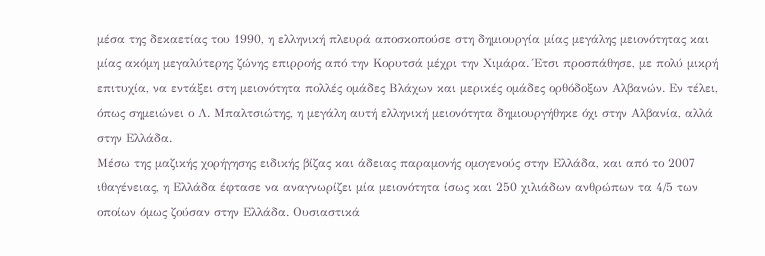μέσα της δεκαετίας του 1990, η ελληνική πλευρά αποσκοπούσε στη δημιουργία μίας μεγάλης μειονότητας και μίας ακόμη μεγαλύτερης ζώνης επιρροής από την Κορυτσά μέχρι την Χιμάρα. Έτσι προσπάθησε, με πολύ μικρή επιτυχία, να εντάξει στη μειονότητα πολλές ομάδες Βλάχων και μερικές ομάδες ορθόδοξων Αλβανών. Εν τέλει, όπως σημειώνει ο Λ. Μπαλτσιώτης, η μεγάλη αυτή ελληνική μειονότητα δημιουργήθηκε όχι στην Αλβανία, αλλά στην Ελλάδα.
Μέσω της μαζικής χορήγησης ειδικής βίζας και άδειας παραμονής ομογενούς στην Ελλάδα, και από το 2007 ιθαγένειας, η Ελλάδα έφτασε να αναγνωρίζει μία μειονότητα ίσως και 250 χιλιάδων ανθρώπων τα 4/5 των οποίων όμως ζούσαν στην Ελλάδα. Ουσιαστικά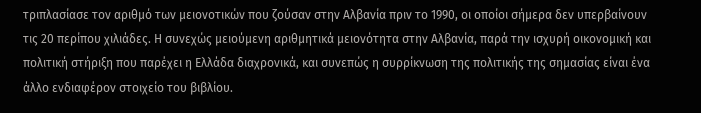τριπλασίασε τον αριθμό των μειονοτικών που ζούσαν στην Αλβανία πριν το 1990, οι οποίοι σήμερα δεν υπερβαίνουν τις 20 περίπου χιλιάδες. Η συνεχώς μειούμενη αριθμητικά μειονότητα στην Αλβανία, παρά την ισχυρή οικονομική και πολιτική στήριξη που παρέχει η Ελλάδα διαχρονικά, και συνεπώς η συρρίκνωση της πολιτικής της σημασίας είναι ένα άλλο ενδιαφέρον στοιχείο του βιβλίου.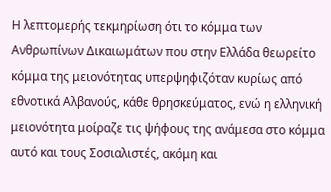Η λεπτομερής τεκμηρίωση ότι το κόμμα των Ανθρωπίνων Δικαιωμάτων που στην Ελλάδα θεωρείτο κόμμα της μειονότητας υπερψηφιζόταν κυρίως από εθνοτικά Αλβανούς, κάθε θρησκεύματος, ενώ η ελληνική μειονότητα μοίραζε τις ψήφους της ανάμεσα στο κόμμα αυτό και τους Σοσιαλιστές, ακόμη και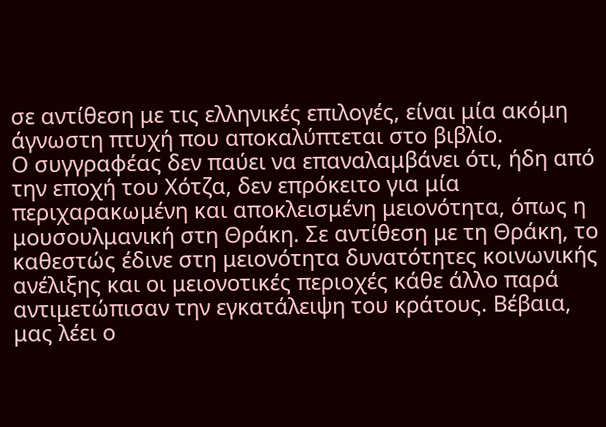σε αντίθεση με τις ελληνικές επιλογές, είναι μία ακόμη άγνωστη πτυχή που αποκαλύπτεται στο βιβλίο.
Ο συγγραφέας δεν παύει να επαναλαμβάνει ότι, ήδη από την εποχή του Χότζα, δεν επρόκειτο για μία περιχαρακωμένη και αποκλεισμένη μειονότητα, όπως η μουσουλμανική στη Θράκη. Σε αντίθεση με τη Θράκη, το καθεστώς έδινε στη μειονότητα δυνατότητες κοινωνικής ανέλιξης και οι μειονοτικές περιοχές κάθε άλλο παρά αντιμετώπισαν την εγκατάλειψη του κράτους. Βέβαια, μας λέει ο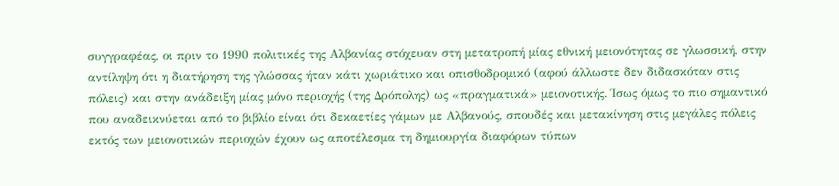συγγραφέας, οι πριν το 1990 πολιτικές της Αλβανίας στόχευαν στη μετατροπή μίας εθνική μειονότητας σε γλωσσική, στην αντίληψη ότι η διατήρηση της γλώσσας ήταν κάτι χωριάτικο και οπισθοδρομικό (αφού άλλωστε δεν διδασκόταν στις πόλεις) και στην ανάδειξη μίας μόνο περιοχής (της Δρόπολης) ως «πραγματικά» μειονοτικής. Ίσως όμως το πιο σημαντικό που αναδεικνύεται από το βιβλίο είναι ότι δεκαετίες γάμων με Αλβανούς, σπουδές και μετακίνηση στις μεγάλες πόλεις εκτός των μειονοτικών περιοχών έχουν ως αποτέλεσμα τη δημιουργία διαφόρων τύπων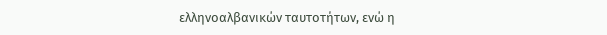ελληνοαλβανικών ταυτοτήτων, ενώ η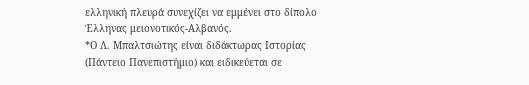ελληνική πλευρά συνεχίζει να εμμένει στο δίπολο Έλληνας μειονοτικός-Αλβανός.
*Ο Λ. Μπαλτσιώτης είναι διδάκτωρας Ιστορίας (Πάντειο Πανεπιστήμιο) και ειδικεύεται σε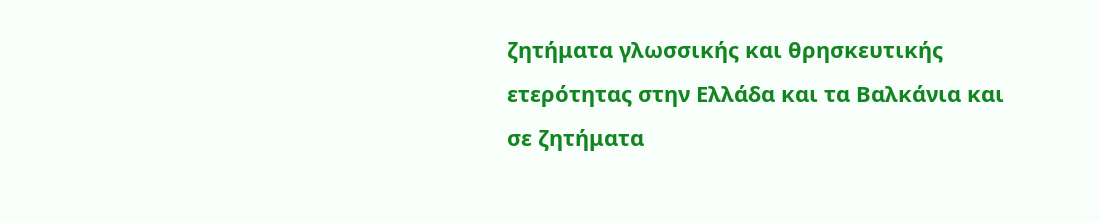ζητήματα γλωσσικής και θρησκευτικής ετερότητας στην Ελλάδα και τα Βαλκάνια και σε ζητήματα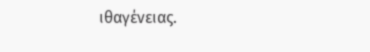ιθαγένειας.